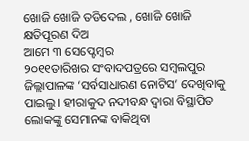ଖୋଜି ଖୋଜି ତଡିଦେଲ , ଖୋଜି ଖୋଜି କ୍ଷତିପୂରଣ ଦିଅ
ଆମେ ୩ ସେପ୍ଟେମ୍ବର
୨୦୧୧ତାରିଖର ସଂବାଦପତ୍ରରେ ସମ୍ବଲପୁର ଜିଲ୍ଲାପାଳଙ୍କ ‘ସର୍ବସାଧାରଣ ନୋଟିସ’ ଦେଖିବାକୁ ପାଇଲୁ। ହୀରାକୁଦ ନଦୀବନ୍ଧ ଦ୍ଵାରା ବିସ୍ଥାପିତ ଲୋକଙ୍କୁ ସେମାନଙ୍କ ବାକିଥିବା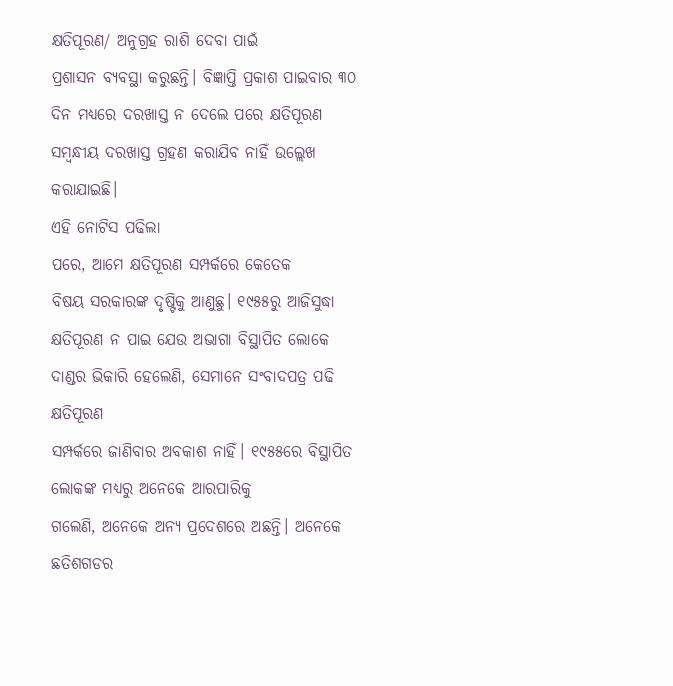କ୍ଷତିପୂରଣ/ ଅନୁଗ୍ରହ ରାଶି ଦେବା ପାଇଁ
ପ୍ରଶାସନ ବ୍ୟବସ୍ଥା କରୁଛନ୍ତି। ବିଜ୍ଞାପ୍ତି ପ୍ରକାଶ ପାଇବାର ୩୦ ଦିନ ମଧ୍ୟରେ ଦରଖାସ୍ତ ନ ଦେଲେ ପରେ କ୍ଷତିପୂରଣ
ସମ୍ବନ୍ଧୀୟ ଦରଖାସ୍ତ ଗ୍ରହଣ କରାଯିବ ନାହିଁ ଉଲ୍ଲେଖ କରାଯାଇଛି।
ଏହି ନୋଟିସ ପଢିଲା
ପରେ, ଆମେ କ୍ଷତିପୂରଣ ସମ୍ପର୍କରେ କେତେକ
ବିଷୟ ସରକାରଙ୍କ ଦୃଷ୍ଟିକୁ ଆଣୁଛୁ। ୧୯୫୫ରୁ ଆଜିସୁଦ୍ଧା
କ୍ଷତିପୂରଣ ନ ପାଇ ଯେଉ ଅଭାଗା ବିସ୍ଥାପିତ ଲୋକେ ଦାଣ୍ଡର ଭିକାରି ହେଲେଣି, ସେମାନେ ସଂବାଦପତ୍ର ପଢି କ୍ଷତିପୂରଣ
ସମ୍ପର୍କରେ ଜାଣିବାର ଅବକାଶ ନାହିଁ। ୧୯୫୫ରେ ବିସ୍ଥାପିତ ଲୋକଙ୍କ ମଧ୍ୟରୁ ଅନେକେ ଆରପାରିକୁ
ଗଲେଣି, ଅନେକେ ଅନ୍ୟ ପ୍ରଦେଶରେ ଅଛନ୍ତି। ଅନେକେ
ଛତିଶଗଡର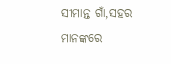ସୀମାନ୍ତ ଗାଁ,ସହର ମାନଙ୍କରେ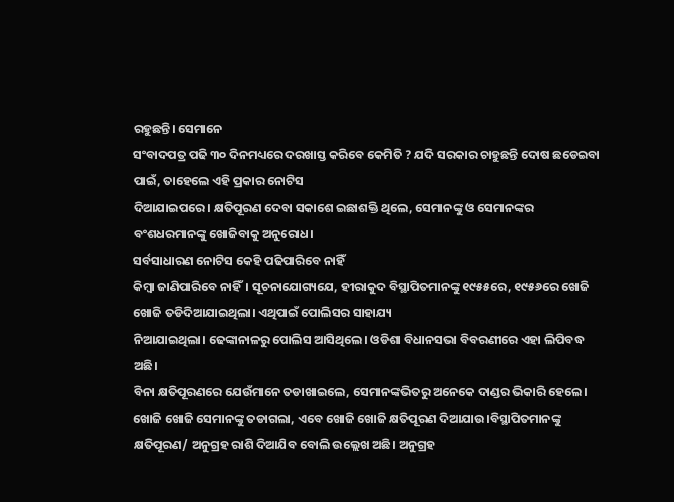ରହୁଛନ୍ତି। ସେମାନେ
ସଂବାଦପତ୍ର ପଢି ୩୦ ଦିନମଧ୍ୟରେ ଦରଖାସ୍ତ କରିବେ କେମିତି ? ଯଦି ସରକାର ଚାହୁଛନ୍ତି ଦୋଷ ଛଡେଇବା ପାଇଁ, ତାହେଲେ ଏହି ପ୍ରକାର ନୋଟିସ
ଦିଆଯାଇପରେ। କ୍ଷତିପୂରଣ ଦେବା ସକାଶେ ଇଛାଶକ୍ତି ଥିଲେ, ସେମାନଙ୍କୁ ଓ ସେମାନଙ୍କର ବଂଶଧରମାନଙ୍କୁ ଖୋଜିବାକୁ ଅନୁରୋଧ।
ସର୍ବସାଧାରଣ ନୋଟିସ କେହି ପଢିପାରିବେ ନାହିଁ
କିମ୍ବା ଜାଣିପାରିବେ ନାହିଁ। ସୂଚନାଯୋଗ୍ୟଯେ, ହୀରାକୁଦ ବିସ୍ଥାପିତମାନଙ୍କୁ ୧୯୫୫ରେ, ୧୯୫୬ରେ ଖୋଜି ଖୋଜି ତଡିଦିଆଯାଇଥିଲା। ଏଥିପାଇଁ ପୋଲିସର ସାହାଯ୍ୟ
ନିଆଯାଇଥିଲା। ଢେଙ୍କାନାଳରୁ ପୋଲିସ ଆସିଥିଲେ। ଓଡିଶା ବିଧାନସଭା ବିବରଣୀରେ ଏହା ଲିପିବଦ୍ଧ ଅଛି।
ବିନା କ୍ଷତିପୂରଣରେ ଯେଉଁମାନେ ତଡାଖାଇଲେ, ସେମାନଙ୍କଭିତରୁ ଅନେକେ ଦାଣ୍ଡର ଭିକାରି ହେଲେ। ଖୋଜି ଖୋଜି ସେମାନଙ୍କୁ ତଡାଗଲା, ଏବେ ଖୋଜି ଖୋଜି କ୍ଷତିପୂରଣ ଦିଆଯାଉ।ବିସ୍ଥାପିତମାନଙ୍କୁ
କ୍ଷତିପୂରଣ/ ଅନୁଗ୍ରହ ରାଶି ଦିଆଯିବ ବୋଲି ଉଲ୍ଲେଖ ଅଛି। ଅନୁଗ୍ରହ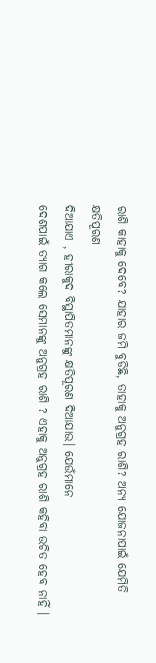ରାଶି କାହାକୁ ଦେବେ? ଯାହାର ଜମି ବୁଡିଛି, ତାହାକୁ ଅନୁଗ୍ରହ ରାଶି? ଅନ୍ୟ ଯୋଜନାପାଇଁ ଯେମିତି କ୍ଷତିପୂରଣ
ଦିଆଯାଏ , ହୀରାକୁଦ ବିସ୍ଥାପିତମାନଙ୍କୁ କ୍ଷତିପୂରଣ ଦିଆଯାଉ। ଯେଉଁମାନେ
ଦେଶପାଇଁ ତ୍ୟାଗ କଲେ ସେମାନଙ୍କୁ ଅନୁଗ୍ରହ ରାଶି ? ଏହାକୁ ଅନୁଗ୍ରହ ରାଶି କହିବା ଉଚିତ ହେବ ନାହିଁ ।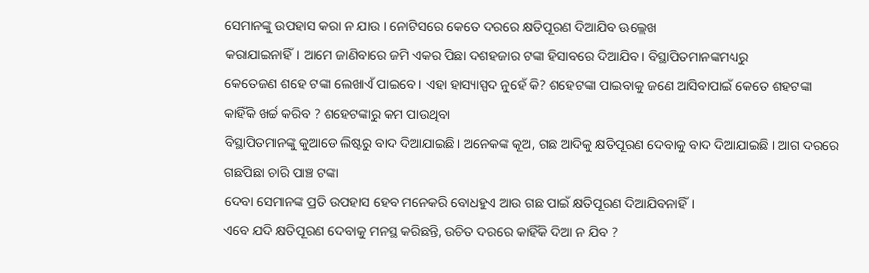ସେମାନଙ୍କୁ ଉପହାସ କରା ନ ଯାଉ । ନୋଟିସରେ କେତେ ଦରରେ କ୍ଷତିପୂରଣ ଦିଆଯିବ ଊଲ୍ଲେଖ
କରାଯାଇନାହିଁ। ଆମେ ଜାଣିବାରେ ଜମି ଏକର ପିଛା ଦଶହଜାର ଟଙ୍କା ହିସାବରେ ଦିଆଯିବ। ବିସ୍ଥାପିତମାନଙ୍କମଧ୍ୟରୁ
କେତେଜଣ ଶହେ ଟଙ୍କା ଲେଖାଏଁ ପାଇବେ। ଏହା ହାସ୍ୟାସ୍ପଦ ନୁହେଁ କି? ଶହେଟଙ୍କା ପାଇବାକୁ ଜଣେ ଆସିବାପାଇଁ କେତେ ଶହଟଙ୍କା କାହିଁକି ଖର୍ଚ୍ଚ କରିବ ? ଶହେଟଙ୍କାରୁ କମ ପାଉଥିବା
ବିସ୍ଥାପିତମାନଙ୍କୁ କୁଆଡେ ଲିଷ୍ଟରୁ ବାଦ ଦିଆଯାଇଛି। ଅନେକଙ୍କ କୂଅ, ଗଛ ଆଦିକୁ କ୍ଷତିପୂରଣ ଦେବାକୁ ବାଦ ଦିଆଯାଇଛି । ଆଗ ଦରରେ ଗଛପିଛା ଚାରି ପାଞ୍ଚ ଟଙ୍କା
ଦେବା ସେମାନଙ୍କ ପ୍ରତି ଉପହାସ ହେବ ମନେକରି ବୋଧହୁଏ ଆଉ ଗଛ ପାଇଁ କ୍ଷତିପୂରଣ ଦିଆଯିବନାହିଁ।
ଏବେ ଯଦି କ୍ଷତିପୂରଣ ଦେବାକୁ ମନସ୍ଥ କରିଛନ୍ତି, ଉଚିତ ଦରରେ କାହିଁକି ଦିଆ ନ ଯିବ ?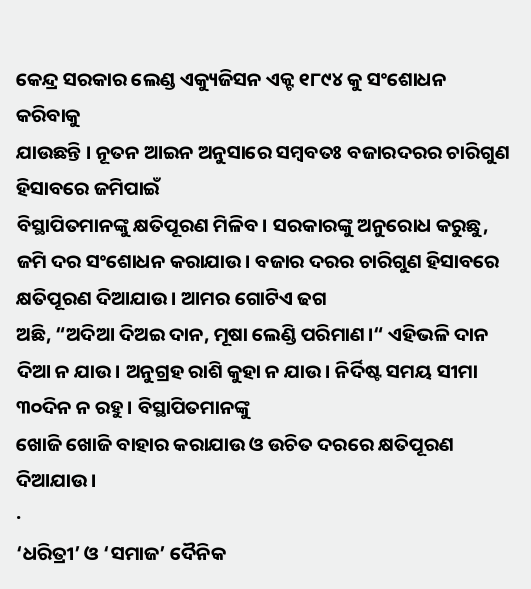କେନ୍ଦ୍ର ସରକାର ଲେଣ୍ଡ ଏକ୍ୟୁଜିସନ ଏକ୍ଟ ୧୮୯୪ କୁ ସଂଶୋଧନ କରିବାକୁ
ଯାଉଛନ୍ତି । ନୂତନ ଆଇନ ଅନୁସାରେ ସମ୍ବବତଃ ବଜାରଦରର ଚାରିଗୁଣ ହିସାବରେ ଜମିପାଇଁ
ବିସ୍ଥାପିତମାନଙ୍କୁ କ୍ଷତିପୂରଣ ମିଳିବ। ସରକାରଙ୍କୁ ଅନୁରୋଧ କରୁଛୁ, ଜମି ଦର ସଂଶୋଧନ କରାଯାଉ। ବଜାର ଦରର ଚାରିଗୁଣ ହିସାବରେ କ୍ଷତିପୂରଣ ଦିଆଯାଉ। ଆମର ଗୋଟିଏ ଢଗ
ଅଛି, “ଅଦିଆ ଦିଅଇ ଦାନ, ମୂଷା ଲେଣ୍ଡି ପରିମାଣ।“ ଏହିଭଳି ଦାନ
ଦିଆ ନ ଯାଉ। ଅନୁଗ୍ରହ ରାଶି କୁହା ନ ଯାଉ। ନିର୍ଦିଷ୍ଟ ସମୟ ସୀମା ୩୦ଦିନ ନ ରହୁ। ବିସ୍ଥାପିତମାନଙ୍କୁ
ଖୋଜି ଖୋଜି ବାହାର କରାଯାଉ ଓ ଉଚିତ ଦରରେ କ୍ଷତିପୂରଣ ଦିଆଯାଉ।
·
‘ଧରିତ୍ରୀ’ ଓ ‘ସମାଜ’ ଦୈନିକ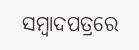ସମ୍ବାଦପତ୍ରରେ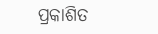ପ୍ରକାଶିତ